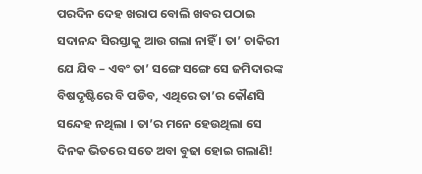ପରଦିନ ଦେହ ଖରାପ ବୋଲି ଖବର ପଠାଇ ସଦାନନ୍ଦ ସିରସ୍ତାକୁ ଆଉ ଗଲା ନାହିଁ । ତା’ ଚାକିରୀ ଯେ ଯିବ – ଏବଂ ତା’ ସଙ୍ଗେ ସଙ୍ଗେ ସେ ଜମିଦାରଙ୍କ ବିଷଦୃଷ୍ଟିରେ ବି ପଡିବ, ଏଥିରେ ତା’ର କୌଣସି ସନ୍ଦେହ ନଥିଲା । ତା’ର ମନେ ହେଉଥିଲା ସେ ଦିନକ ଭିତରେ ସତେ ଅବା ବୁଢା ହୋଇ ଗଲାଣି!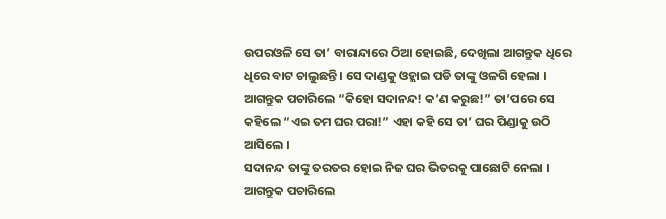ଉପରଓଳି ସେ ତା’ ବାରାନ୍ଦାରେ ଠିଆ ହୋଇଛି, ଦେଖିଲା ଆଗନ୍ତୁକ ଧିରେ ଧିରେ ବାଟ ଚାଲୁଛନ୍ତି । ସେ ଦାଣ୍ଡକୁ ଓହ୍ଲାଇ ପଡି ତାଙ୍କୁ ଓଳଗି ହେଲା ।
ଆଗନ୍ତୁକ ପଚାରିଲେ “କିହୋ ସଦାନନ୍ଦ! କ’ଣ କରୁଛ!” ତା’ପରେ ସେ କହିଲେ “ଏଇ ତମ ଘର ପରା!” ଏହା କହି ସେ ତା’ ଘର ପିଣ୍ଡାକୁ ଉଠି ଆସିଲେ ।
ସଦାନନ୍ଦ ତାଙ୍କୁ ତରତର ହୋଇ ନିଜ ଘର ଭିତରକୁ ପାଛୋଟି ନେଲା ।
ଆଗନ୍ତୁକ ପଚାରିଲେ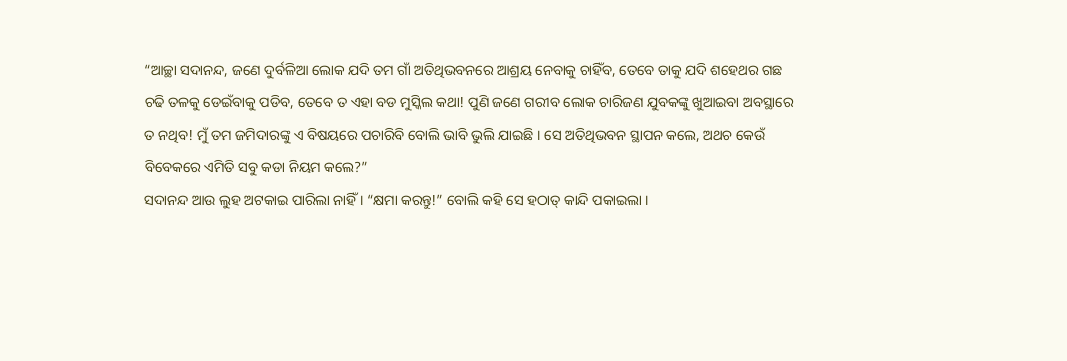“ଆଚ୍ଛା ସଦାନନ୍ଦ, ଜଣେ ଦୁର୍ବଳିଆ ଲୋକ ଯଦି ତମ ଗାଁ ଅତିଥିଭବନରେ ଆଶ୍ରୟ ନେବାକୁ ଚାହିଁବ, ତେବେ ତାକୁ ଯଦି ଶହେଥର ଗଛ ଚଢି ତଳକୁ ଡେଇଁବାକୁ ପଡିବ, ତେବେ ତ ଏହା ବଡ ମୁସ୍କିଲ କଥା! ପୁଣି ଜଣେ ଗରୀବ ଲୋକ ଚାରିଜଣ ଯୁବକଙ୍କୁ ଖୁଆଇବା ଅବସ୍ଥାରେ ତ ନଥିବ! ମୁଁ ତମ ଜମିଦାରଙ୍କୁ ଏ ବିଷୟରେ ପଚାରିବି ବୋଲି ଭାବି ଭୁଲି ଯାଇଛି । ସେ ଅତିଥିଭବନ ସ୍ଥାପନ କଲେ, ଅଥଚ କେଉଁ ବିବେକରେ ଏମିତି ସବୁ କଡା ନିୟମ କଲେ?”
ସଦାନନ୍ଦ ଆଉ ଲୁହ ଅଟକାଇ ପାରିଲା ନାହିଁ । “କ୍ଷମା କରନ୍ତୁ!” ବୋଲି କହି ସେ ହଠାତ୍ କାନ୍ଦି ପକାଇଲା ।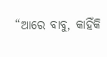“ଆରେ ବାବୁ, କାହିଁକି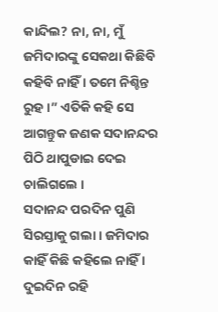କାନ୍ଦିଲ? ନା, ନା, ମୁଁ ଜମିଦାରଙ୍କୁ ସେକଥା କିଛିବି କହିବି ନାହିଁ । ତମେ ନିଶ୍ଚିନ୍ତ ରୁହ ।” ଏତିକି କହି ସେ ଆଗନ୍ତୁକ ଜଣକ ସଦାନନ୍ଦର ପିଠି ଥାପୁଡାଇ ଦେଇ ଚାଲିଗଲେ ।
ସଦାନନ୍ଦ ପରଦିନ ପୁଣି ସିରସ୍ତାକୁ ଗଲା । ଜମିଦାର କାହିଁ କିଛି କହିଲେ ନାହିଁ । ଦୁଇଦିନ ରହି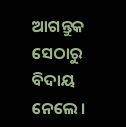ଆଗନ୍ତୁକ ସେଠାରୁ ବିଦାୟ ନେଲେ ।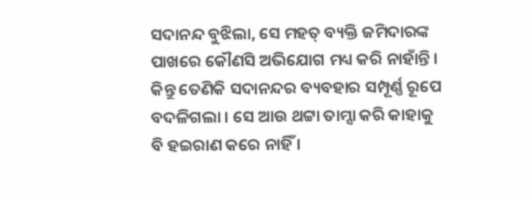ସଦାନନ୍ଦ ବୁଝିଲା, ସେ ମହତ୍ ବ୍ୟକ୍ତି ଜମିଦାରଙ୍କ ପାଖରେ କୌଣସି ଅଭିଯୋଗ ମଧ୍ୟ କରି ନାହାଁନ୍ତି । କିନ୍ତୁ ତେଣିକି ସଦାନନ୍ଦର ବ୍ୟବହାର ସମ୍ପୂର୍ଣ୍ଣ ରୂପେ ବଦଳିଗଲା । ସେ ଆଉ ଥଟ୍ଟା ତାମ୍ସା କରି କାହାକୁ ବି ହଇରାଣ କରେ ନାହିଁ ।